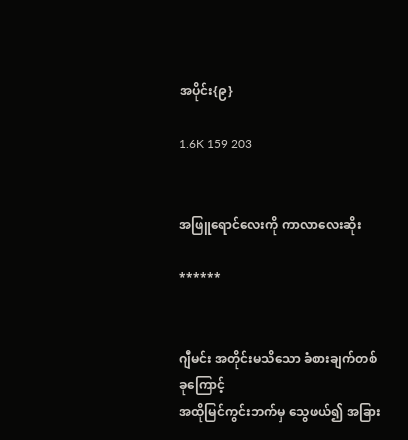အပိုင်း{၉}

1.6K 159 203


အဖြူရောင်လေးကို ကာလာလေးဆိုး

******


ဂျီမင်း အတိုင်းမသိသော ခံစားချက်တစ်ခုကြောင့်
အထိုမြင်ကွင်းဘက်မှ သွေဖယ်၍ အခြား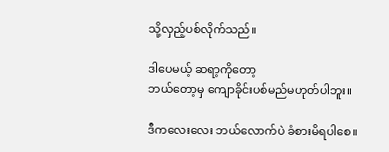သို့လှည့်ပစ်လိုက်သည်။

ဒါပေမယ့် ဆရာ့ကိုတော့
ဘယ်တော့မှ ကျောခိုင်းပစ်မည်မဟုတ်ပါဘူး။

ဒီကလေးလေး ဘယ်လောက်ပဲ ခံစားမိရပါစေ။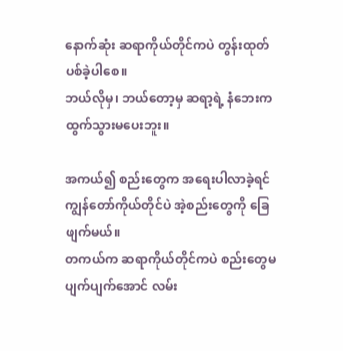နောက်ဆုံး ဆရာကိုယ်တိုင်ကပဲ တွန်းထုတ်ပစ်ခဲ့ပါစေ။
ဘယ်လိုမှ၊ ဘယ်တော့မှ ဆရာ့ရဲ့ နံဘေးက ထွက်သွားမပေးဘူး။

အကယ်၍ စည်းတွေက အရေးပါလာခဲ့ရင်
ကျွန်တော်ကိုယ်တိုင်ပဲ အဲ့စည်းတွေကို ခြေဖျက်မယ်။
တကယ်က ဆရာကိုယ်တိုင်ကပဲ စည်းတွေမပျက်ပျက်အောင် လမ်း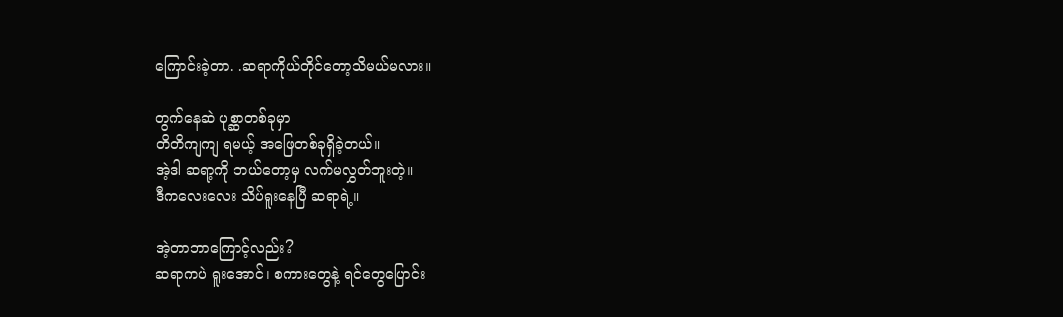ကြောင်းခဲ့တာ. .ဆရာကိုယ်တိုင်တော့သိမယ်မလား။

တွက်နေဆဲ ပုစ္ဆာတစ်ခုမှာ
တိတိကျကျ ရမယ့် အဖြေတစ်ခုရှိခဲ့တယ်။
အဲ့ဒါ ဆရာ့ကို ဘယ်တော့မှ လက်မလွှတ်ဘူးတဲ့။
ဒီကလေးလေး သိပ်ရူးနေပြီ ဆရာရဲ့။

အဲ့တာဘာကြောင့်လည်း?
ဆရာကပဲ ရူးအောင်၊ စကားတွေနဲ့ ရင်တွေပြောင်း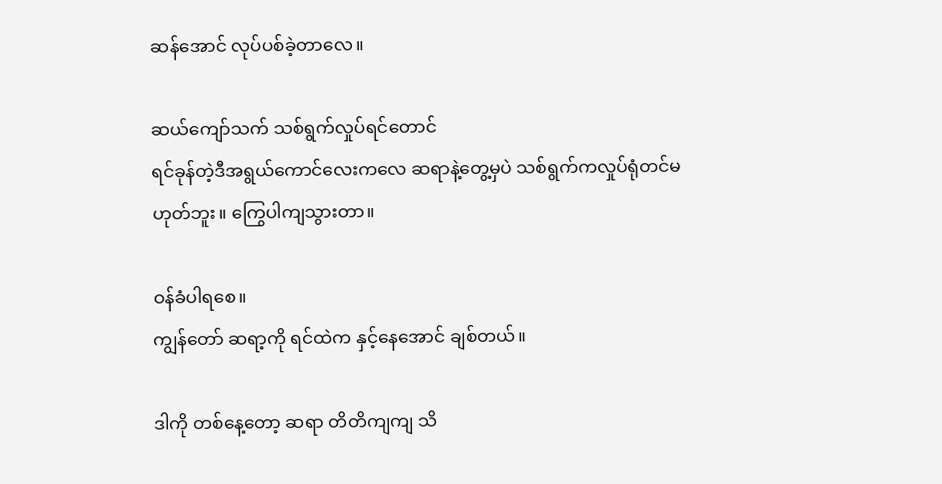ဆန်အောင် လုပ်ပစ်ခဲ့တာလေ။

ဆယ်ကျော်သက် သစ်ရွက်လှုပ်ရင်တောင်
ရင်ခုန်တဲ့ဒီအရွယ်ကောင်လေးကလေ ဆရာနဲ့တွေ့မှပဲ သစ်ရွက်ကလှုပ်ရုံတင်မဟုတ်ဘူး။ ကြွေပါကျသွားတာ။

ဝန်ခံပါရစေ။
ကျွန်တော် ဆရာ့ကို ရင်ထဲက နှင့်နေအောင် ချစ်တယ်။

ဒါကို တစ်နေ့တော့ ဆရာ တိတိကျကျ သိ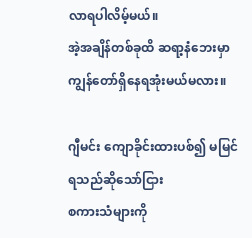လာရပါလိမ့်မယ်။
အဲ့အချိန်တစ်ခုထိ ဆရာ့နံဘေးမှာ ကျွန်တော်ရှိနေရအုံးမယ်မလား။

ဂျီမင်း ကျောခိုင်းထားပစ်၍ မမြင်ရသည်ဆိုသော်ငြား
စကားသံများကို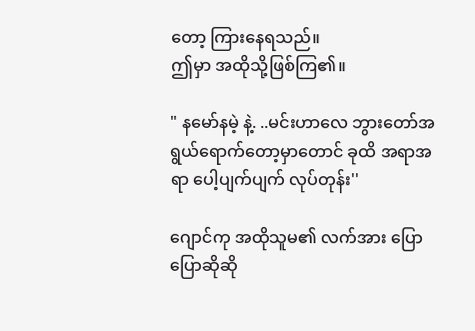တော့ ကြားနေရသည်။
ဤမှာ အထိုသို့ဖြစ်ကြ၏။

" နမော်နမဲ့ နဲ့. ..မင်းဟာလေ ဘွားတော်အရွယ်ရောက်တော့မှာတောင် ခုထိ အရာအရာ ပေါ့ပျက်ပျက် လုပ်တုန်း''

ဂျောင်ကု အထိုသူမ၏ လက်အား ပြောပြောဆိုဆို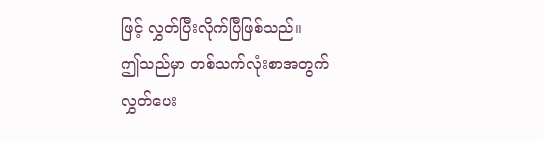ဖြင့် လွှတ်ပြီးလိုက်ပြီဖြစ်သည်။
ဤသည်မှာ တစ်သက်လုံးစာအတွက် လွှတ်ပေး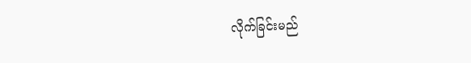လိုက်ခြင်းမည်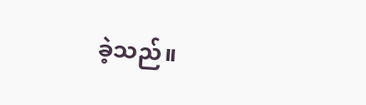ခဲ့သည်။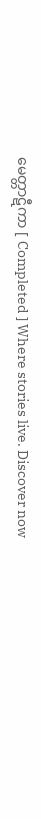မေတ္တာဋီကာ [ Completed ] Where stories live. Discover now